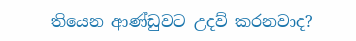තියෙන ආණ්ඩුවට උදව් කරනවාද?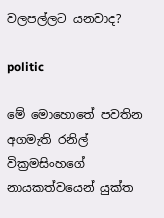වලපල්ලට යනවාද?

politic

මේ මොහොතේ පවතින අගමැති රනිල් වික්‍රමසිංහගේ නායකත්වයෙන් යුක්ත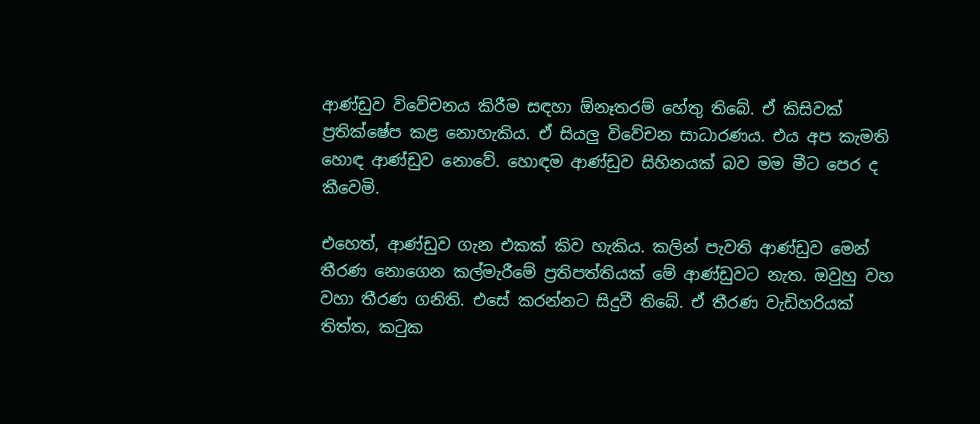ආණ්ඩුව විවේචනය කිරීම සඳහා ඕනෑතරම් හේතු තිබේ. ඒ කිසිවක් ප්‍රතික්ෂේප කළ නොහැකිය. ඒ සියලු විවේචන සාධාරණය. එය අප කැමති හොඳ ආණ්ඩුව නොවේ. හොඳම ආණ්ඩුව සිහිනයක් බව මම මීට පෙර ද කීවෙමි.

එහෙත්, ආණ්ඩුව ගැන එකක් කිව හැකිය. කලින් පැවති ආණ්ඩුව මෙන් තීරණ නොගෙන කල්මැරීමේ ප්‍රතිපත්තියක් මේ ආණ්ඩුවට නැත. ඔවුහු වහ වහා තීරණ ගනිති. එසේ කරන්නට සිදුවී තිබේ. ඒ තීරණ වැඩිහරියක් තිත්ත, කටුක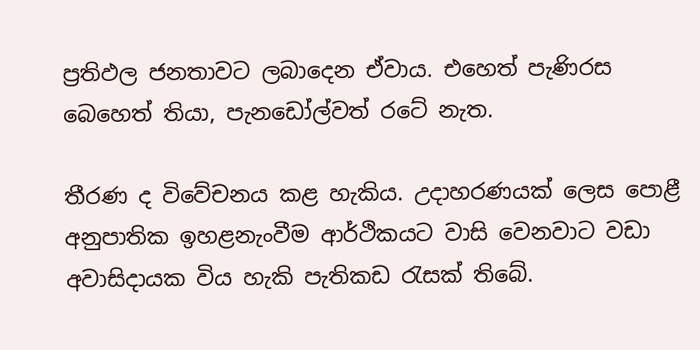ප්‍රතිඵල ජනතාවට ලබාදෙන ඒවාය. එහෙත් පැණිරස බෙහෙත් තියා, පැනඩෝල්වත් රටේ නැත.

තීරණ ද විවේචනය කළ හැකිය. උදාහරණයක් ලෙස පොළී අනුපාතික ඉහළනැංවීම ආර්ථිකයට වාසි වෙනවාට වඩා අවාසිදායක විය හැකි පැතිකඩ රැසක් තිබේ.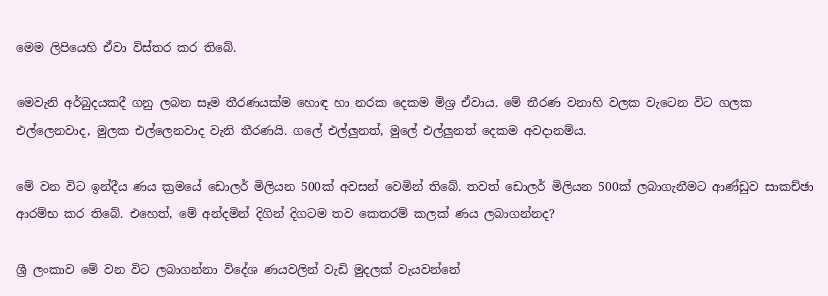මෙම ලිපියෙහි ඒවා විස්තර කර තිබේ.

මෙවැනි අර්බුදයකදී ගනු ලබන සෑම තීරණයක්ම හොඳ හා නරක දෙකම මිශ්‍ර ඒවාය. මේ තීරණ වනාහි වලක වැටෙන විට ගලක එල්ලෙනවාද, මුලක එල්ලෙනවාද වැනි තීරණයි. ගලේ එල්ලුනත්, මුලේ එල්ලුනත් දෙකම අවදානම්ය.

මේ වන විට ඉන්දීය ණය ක්‍රමයේ ඩොලර් මිලියන 500ක් අවසන් වෙමින් තිබේ. තවත් ඩොලර් මිලියන 500ක් ලබාගැනීමට ආණ්ඩුව සාකච්ඡා ආරම්භ කර තිබේ. එහෙත්, මේ අන්දමින් දිගින් දිගටම තව කෙතරම් කලක් ණය ලබාගන්නද?

ශ්‍රී ලංකාව මේ වන විට ලබාගන්නා විදේශ ණයවලින් වැඩි මුදලක් වැයවන්නේ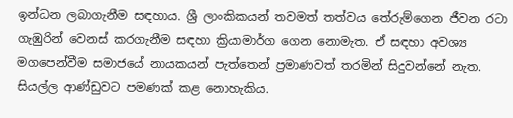ඉන්ධන ලබාගැනීම සඳහාය. ශ්‍රී ලාංකිකයන් තවමත් තත්වය තේරුම්ගෙන ජීවන රටා ගැඹුරින් වෙනස් කරගැනීම සඳහා ක්‍රියාමාර්ග ගෙන නොමැත. ඒ සඳහා අවශ්‍ය මගපෙන්වීම සමාජයේ නායකයන් පැත්තෙන් ප්‍රමාණවත් තරමින් සිදුවන්නේ නැත. සියල්ල ආණ්ඩුවට පමණක් කළ නොහැකිය.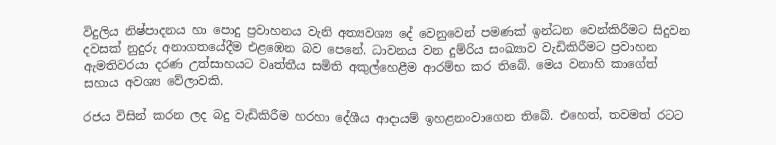විදුලිය නිෂ්පාදනය හා පොදු ප්‍රවාහනය වැනි අත්‍යවශ්‍ය දේ වෙනුවෙන් පමණක් ඉන්ධන වෙන්කිරීමට සිදුවන දවසක් නුදුරු අනාගතයේදීම එළඹෙන බව පෙනේ. ධාවනය වන දුම්රිය සංඛ්‍යාව වැඩිකිරීමට ප්‍රවාහන ඇමතිවරයා දරණ උත්සාහයට වෘත්තීය සමිති අකුල්හෙළීම ආරම්භ කර තිබේ. මෙය වනාහි කාගේත් සහාය අවශ්‍ය වේලාවකි.

රජය විසින් කරන ලද බදු වැඩිකිරීම හරහා දේශීය ආදායම් ඉහළනංවාගෙන තිබේ. එහෙත්, තවමත් රටට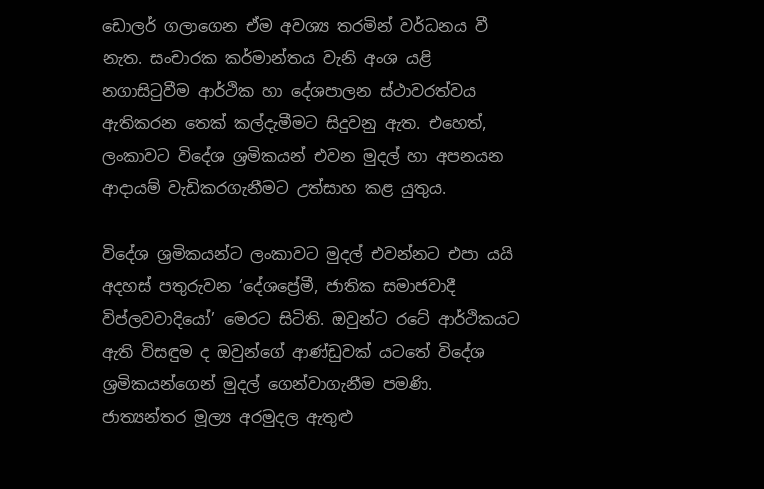ඩොලර් ගලාගෙන ඒම අවශ්‍ය තරමින් වර්ධනය වී නැත. සංචාරක කර්මාන්තය වැනි අංශ යළි නගාසිටුවීම ආර්ථික හා දේශපාලන ස්ථාවරත්වය ඇතිකරන තෙක් කල්දැමීමට සිදුවනු ඇත. එහෙත්, ලංකාවට විදේශ ශ්‍රමිකයන් එවන මුදල් හා අපනයන ආදායම් වැඩිකරගැනීමට උත්සාහ කළ යුතුය.

විදේශ ශ්‍රමිකයන්ට ලංකාවට මුදල් එවන්නට එපා යයි අදහස් පතුරුවන ‘දේශප්‍රේමී, ජාතික සමාජවාදී විප්ලවවාදියෝ’ මෙරට සිටිති. ඔවුන්ට රටේ ආර්ථිකයට ඇති විසඳුම ද ඔවුන්ගේ ආණ්ඩුවක් යටතේ විදේශ ශ්‍රමිකයන්ගෙන් මුදල් ගෙන්වාගැනීම පමණි. ජාත්‍යන්තර මූල්‍ය අරමුදල ඇතුළු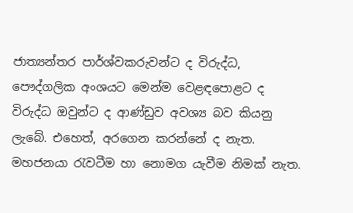ජාත්‍යන්තර පාර්ශ්වකරුවන්ට ද විරුද්ධ, පෞද්ගලික අංශයට මෙන්ම වෙළඳපොළට ද විරුද්ධ ඔවුන්ට ද ආණ්ඩුව අවශ්‍ය බව කියනු ලැබේ. එහෙත්, අරගෙන කරන්නේ ද නැත. මහජනයා රැවටීම හා නොමග යැවීම නිමක් නැත.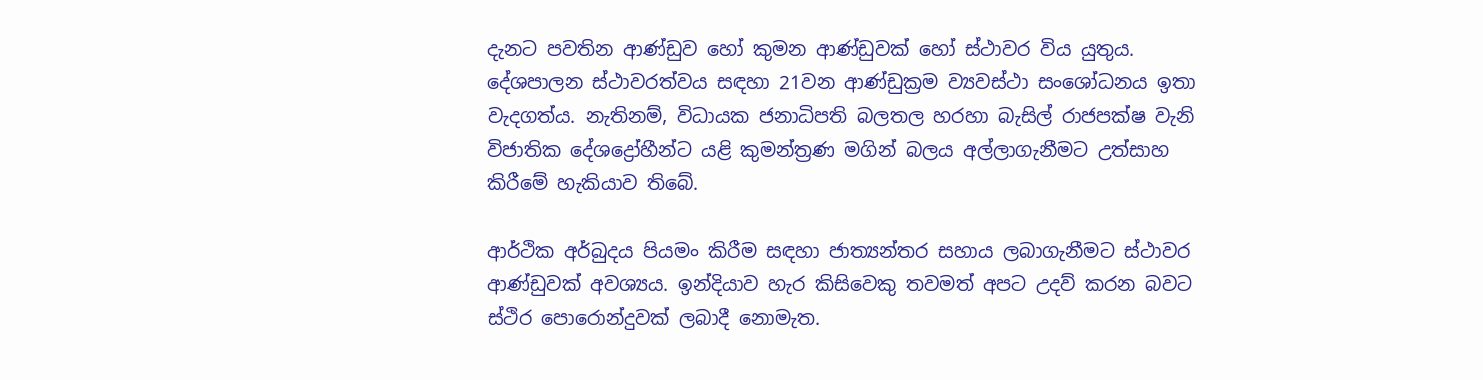දැනට පවතින ආණ්ඩුව හෝ කුමන ආණ්ඩුවක් හෝ ස්ථාවර විය යුතුය. දේශපාලන ස්ථාවරත්වය සඳහා 21වන ආණ්ඩුක්‍රම ව්‍යවස්ථා සංශෝධනය ඉතා වැදගත්ය. නැතිනම්, විධායක ජනාධිපති බලතල හරහා බැසිල් රාජපක්ෂ වැනි විජාතික දේශද්‍රෝහීන්ට යළි කුමන්ත්‍රණ මගින් බලය අල්ලාගැනීමට උත්සාහ කිරීමේ හැකියාව තිබේ.

ආර්ථික අර්බුදය පියමං කිරීම සඳහා ජාත්‍යන්තර සහාය ලබාගැනීමට ස්ථාවර ආණ්ඩුවක් අවශ්‍යය. ඉන්දියාව හැර කිසිවෙකු තවමත් අපට උදව් කරන බවට ස්ථිර පොරොන්දුවක් ලබාදී නොමැත.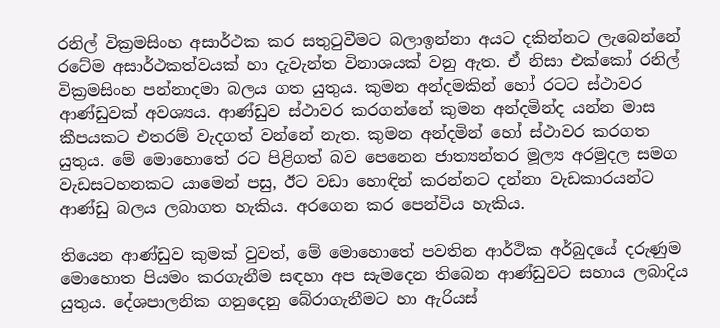රනිල් වික්‍රමසිංහ අසාර්ථක කර සතුටුවීමට බලාඉන්නා අයට දකින්නට ලැබෙන්නේ රටේම අසාර්ථකත්වයක් හා දැවැන්ත විනාශයක් වනු ඇත. ඒ නිසා එක්කෝ රනිල් වික්‍රමසිංහ පන්නාදමා බලය ගත යුතුය. කුමන අන්දමකින් හෝ රටට ස්ථාවර ආණ්ඩුවක් අවශ්‍යය. ආණ්ඩුව ස්ථාවර කරගන්නේ කුමන අන්දමින්ද යන්න මාස කීපයකට එතරම් වැදගත් වන්නේ නැත. කුමන අන්දමින් හෝ ස්ථාවර කරගත යුතුය. මේ මොහොතේ රට පිළිගත් බව පෙනෙන ජාත්‍යන්තර මූල්‍ය අරමුදල සමග වැඩසටහනකට යාමෙන් පසු, ඊට වඩා හොඳින් කරන්නට දන්නා වැඩකාරයන්ට ආණ්ඩු බලය ලබාගත හැකිය. අරගෙන කර පෙන්විය හැකිය.

තියෙන ආණ්ඩුව කුමක් වුවත්, මේ මොහොතේ පවතින ආර්ථික අර්බුදයේ දරුණුම මොහොත පියමං කරගැනීම සඳහා අප සැමදෙන තිබෙන ආණ්ඩුවට සහාය ලබාදිය යුතුය. දේශපාලනික ගනුදෙනු බේරාගැනීමට හා ඇරියස්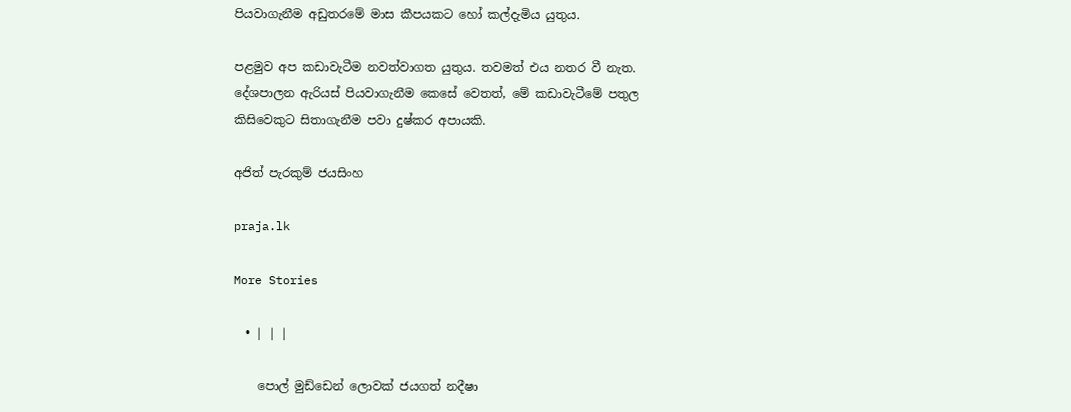පියවාගැනීම අඩුතරමේ මාස කීපයකට හෝ කල්දැමිය යුතුය.

පළමුව අප කඩාවැටීම නවත්වාගත යුතුය. තවමත් එය නතර වී නැත. දේශපාලන ඇරියස් පියවාගැනීම කෙසේ වෙතත්, මේ කඩාවැටීමේ පතුල කිසිවෙකුට සිතාගැනීම පවා දුෂ්කර අපායකි.

අජිත් පැරකුම් ජයසිංහ

praja.lk

More Stories

  • | | |

    පොල් මුඩ්ඩෙන් ලොවක් ජයගත් නදීෂා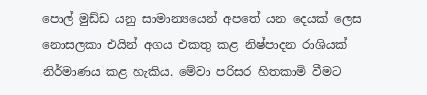පොල් මුඩ්ඩ යනු සාමාන්‍යයෙන් අපතේ යන දෙයක් ලෙස නොසලකා එයින් අගය එකතු කළ නිෂ්පාදන රාශියක් නිර්මාණය කළ හැකිය. මේවා පරිසර හිතකාමි වීමට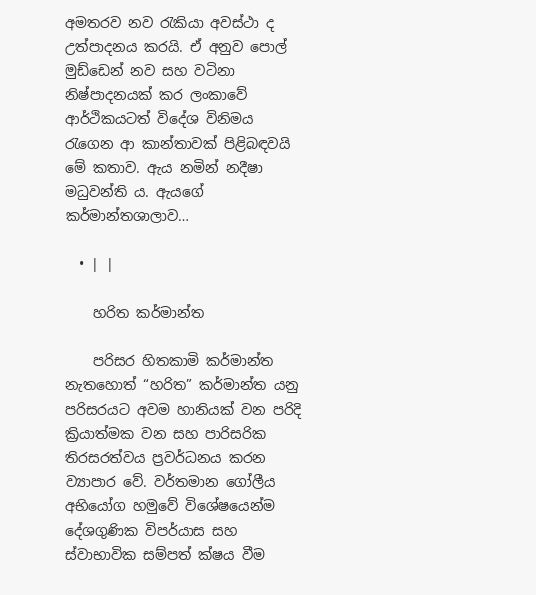අමතරව නව රැකියා අවස්ථා ද උත්පාදනය කරයි. ඒ අනුව පොල් මුඩ්ඩෙන් නව සහ වටිනා නිෂ්පාදනයක් කර ලංකාවේ ආර්ථිකයටත් විදේශ විනිමය රැගෙන ආ කාන්තාවක් පිළිබඳවයි මේ කතාව. ඇය නමින් නදීෂා මධුවන්ති ය. ඇයගේ කර්මාන්තශාලාව…

  • | |

    හරිත කර්මාන්ත

    පරිසර හිතකාමි කර්මාන්ත නැතහොත් “හරිත” කර්මාන්ත යනු පරිසරයට අවම හානියක් වන පරිදි ක්‍රියාත්මක වන සහ පාරිසරික තිරසරත්වය ප්‍රවර්ධනය කරන ව්‍යාපාර වේ. වර්තමාන ගෝලීය අභියෝග හමුවේ විශේෂයෙන්ම දේශගුණික විපර්යාස සහ ස්වාභාවික සම්පත් ක්ෂය වීම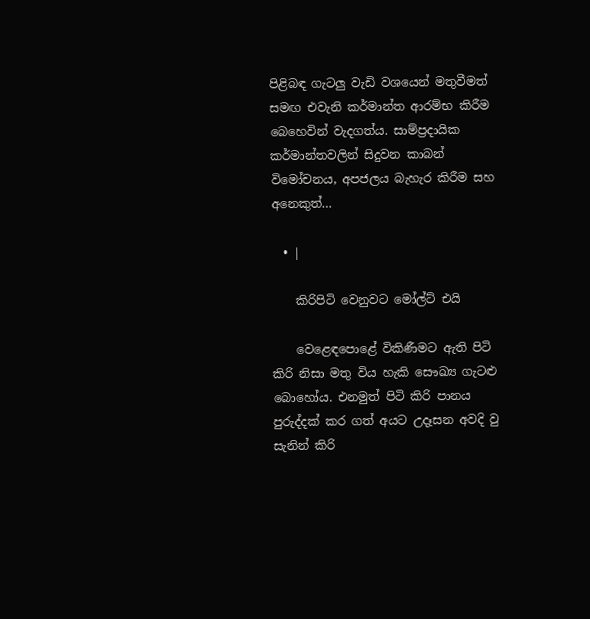පිළිබඳ ගැටලු වැඩි වශයෙන් මතුවීමත් සමඟ එවැනි කර්මාන්ත ආරම්භ කිරීම බෙහෙවින් වැදගත්ය. සාම්ප්‍රදායික කර්මාන්තවලින් සිදුවන කාබන් විමෝචනය, අපජලය බැහැර කිරීම සහ අනෙකුත්…

  • |

    කිරිපිටි වෙනුවට මෝල්ට් එයි

    වෙළෙඳපොළේ විකිණීමට ඇති පිටි කිරි නිසා මතු විය හැකි සෞඛ්‍ය ගැටළු බොහෝය. එනමුත් පිටි කිරි පානය පුරුද්දක් කර ගත් අයට උදෑසන අවදි වු සැනින් කිරි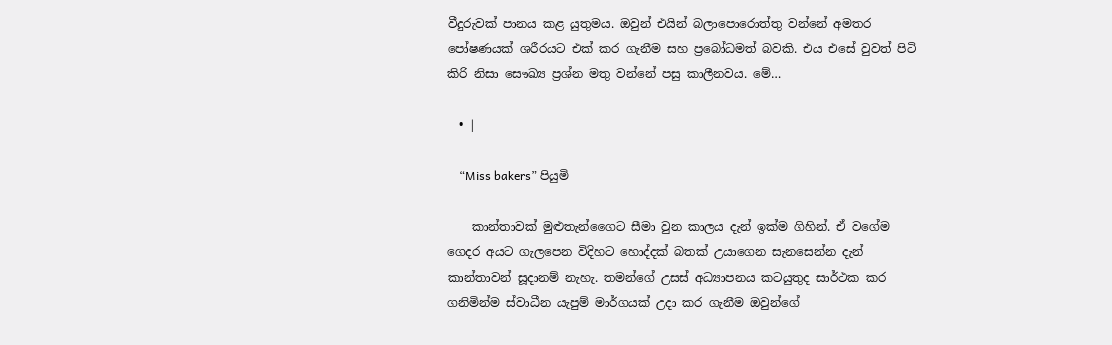වීදුරුවක් පානය කළ යුතුමය. ඔවුන් එයින් බලාපොරොත්තු වන්නේ අමතර පෝෂණයක් ශරීරයට එක් කර ගැනීම සහ ප්‍රබෝධමත් බවකි. එය එසේ වුවත් පිටි කිරි නිසා සෞඛ්‍ය ප්‍රශ්න මතු වන්නේ පසු කාලීනවය. මේ…

  • |

    “Miss bakers” පියුමි

    කාන්තාවක් මුළුතැන්ගෛට සීමා වුන කාලය දැන් ඉක්ම ගිහින්. ඒ වගේම ගෙදර අයට ගැලපෙන විදිහට හොද්දක් බතක් උයාගෙන සැනසෙන්න දැන් කාන්තාවන් සූදානම් නැහැ. තමන්ගේ උසස් අධ්‍යාපනය කටයුතුද සාර්ථක කර ගනිමින්ම ස්වාධීන යැපුම් මාර්ගයක් උදා කර ගැනීම ඔවුන්ගේ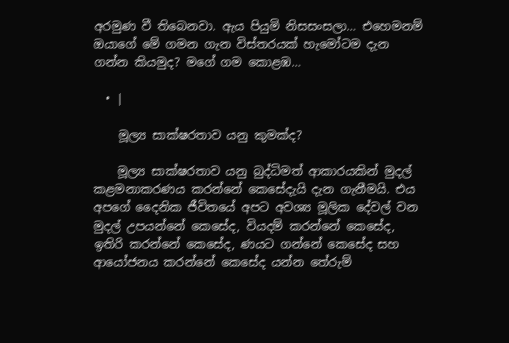අරමුණ වී තිබෙනවා. ඇය පියුමි නිසසංසලා… එහෙමනම් ඔයාගේ මේ ගමන ගැන විස්තරයක් හැමෝටම දැන ගන්න කියමුද? මගේ ගම කොළඹ…

  • |

    මූල්‍ය සාක්ෂරතාව යනු කුමක්ද?

    මූල්‍ය සාක්ෂරතාව යනු බුද්ධිමත් ආකාරයකින් මුදල් කළමනාකරණය කරන්නේ කෙසේදැයි දැන ගැනීමයි. එය අපගේ දෛනික ජීවිතයේ අපට අවශ්‍ය මූලික දේවල් වන මුදල් උපයන්නේ කෙසේද, වියදම් කරන්නේ කෙසේද, ඉතිරි කරන්නේ කෙසේද, ණයට ගන්නේ කෙසේද සහ ආයෝජනය කරන්නේ කෙසේද යන්න තේරුම්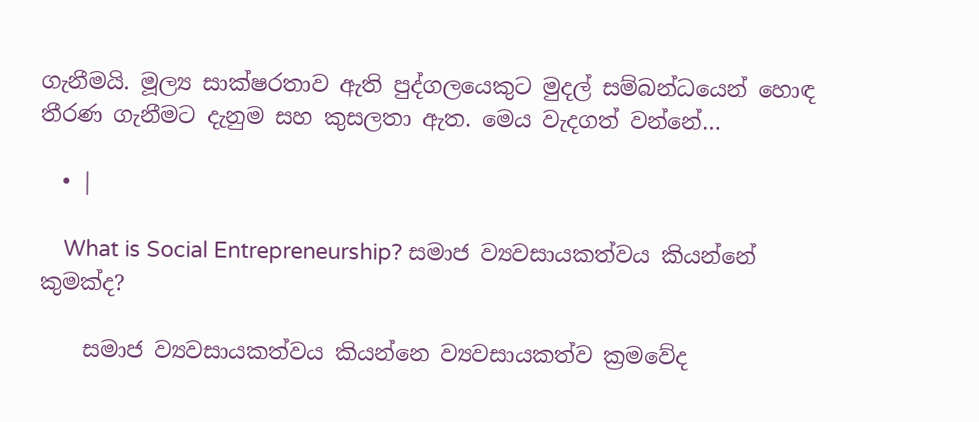ගැනීමයි. මූල්‍ය සාක්ෂරතාව ඇති පුද්ගලයෙකුට මුදල් සම්බන්ධයෙන් හොඳ තීරණ ගැනීමට දැනුම සහ කුසලතා ඇත. මෙය වැදගත් වන්නේ…

  • |

    What is Social Entrepreneurship? සමාජ ව්‍යවසායකත්වය කියන්නේ කුමක්ද?

    සමාජ ව්‍යවසායකත්වය කියන්නෙ ව්‍යවසායකත්ව ක්‍රමවේද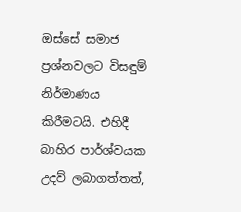ඔස්සේ සමාජ ප්‍රශ්නවලට විසඳුම් නිර්මාණය කිරීමටයි. එහිදී බාහිර පාර්ශ්වයක උදව් ලබාගත්තත්,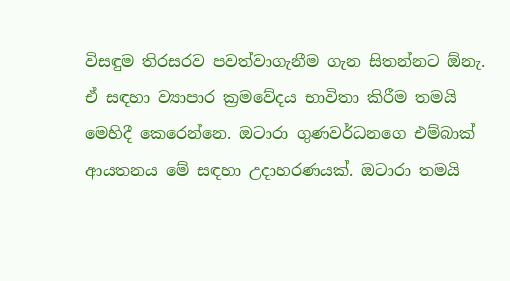විසඳුම තිරසරව පවත්වාගැනීම ගැන සිතන්නට ඕනැ. ඒ සඳහා ව්‍යාපාර ක්‍රමවේදය භාවිතා කිරීම තමයි මෙහිදී කෙරෙන්නෙ. ඔටාරා ගුණවර්ධනගෙ එම්බාක් ආයතනය මේ සඳහා උදාහරණයක්. ඔටාරා තමයි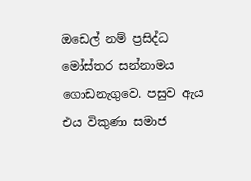ඔඩෙල් නම් ප්‍රසිද්ධ මෝස්තර සන්නාමය ගොඩනැගුවෙ. පසුව ඇය එය විකුණා සමාජ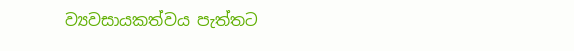ව්‍යවසායකත්වය පැත්තට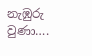නැඹුරු වුණා….